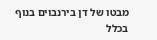מבטו של דן בירנבוים בנוף בכלל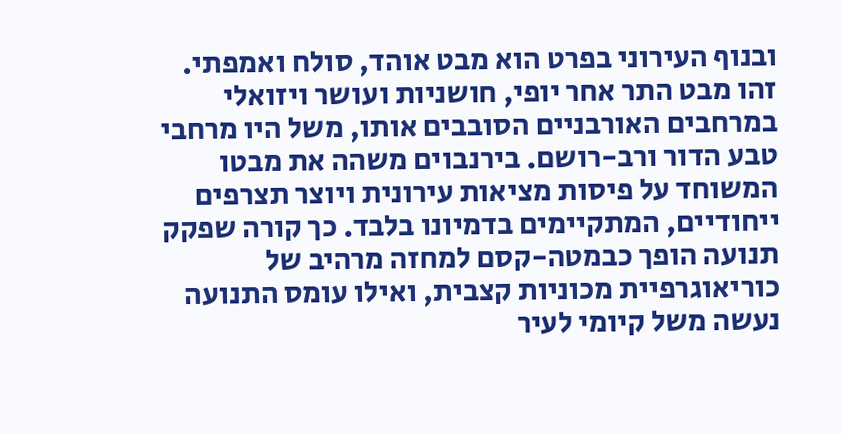ובנוף העירוני בפרט הוא מבט אוהד, סולח ואמפתי. זהו מבט התר אחר יופי, חושניות ועושר ויזואלי במרחבים האורבניים הסובבים אותו, משל היו מרחבי טבע הדור ורב-רושם. בירנבוים משהה את מבטו המשוחד על פיסות מציאות עירונית ויוצר תצרפים ייחודיים, המתקיימים בדמיונו בלבד. כך קורה שפקק תנועה הופך כבמטה-קסם למחזה מרהיב של כוריאוגרפיית מכוניות קצבית, ואילו עומס התנועה נעשה משל קיומי לעיר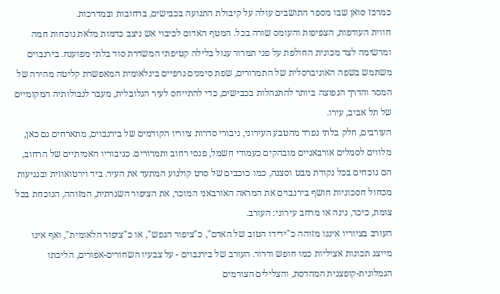כמרכז סואן שבו מספר התושבים עולה על קיבולת התנועה בכבישים, ברחובות ובמדרכות.
חווית העודפות, הצפיפות והעומס שורה בכל. המטף האדום לכיבוי אש ניצב כדמות מלאת נוכחות חמה ומרשימה לצד מכונית החולפת על פני תמרור עגול בלילה קטיפתי המשדרת סוד בלתי מפוענח. בירנבוים משתמש בשפה האוניברסלית של התמרורים, שפת סימנים גרפיים בינלאומית המאפשרת קליטה מהירה של המסר והדרך הנפוצה ביותר להתנהלות בכבישים, כדי להתייחס לעיר הגלובלית, מעבר לגבולותיה המקומיים של תל אביב, עירו.
העורבים, חלק בלתי נפרד מהטבע העירוני, גיבורי סדרות ציוריו הקודמים של בירנבוים, מתארחים גם כאן, מלווים לסמלים אורבאניים מובהקים כעמודי חשמל, פנסי רחוב ותמרורים. כגיבוריו האמיתיים של הרחוב, הם נוכחים בכל נקודת מבט וסצנה, כמו כוכבים של סרט קולנוע המתעד את העיר. ביד וירטואוזית ובנגיעות מכחול חסכוניות חושף בירנבוים את המראה האורבאני המוכר, את הציפור השגרתית, המזוהה, הנוכחת בכל צומת, כיכר, גינה או מרחב עירוני: העורב.
העורב בציוריו איננו מזוהה כ"ידידו הטוב של האדם", כ"ציפור הנפש", או כ"ציפור הלאומית", ואף אינו מייצג תכונות אציליות כמו חופש ודרור. העורב של בירנבוים - על צבעיו השחורים-אפורים, הליכתו הגמלונית-קופצנית המהדסת, והצלילים הצורמים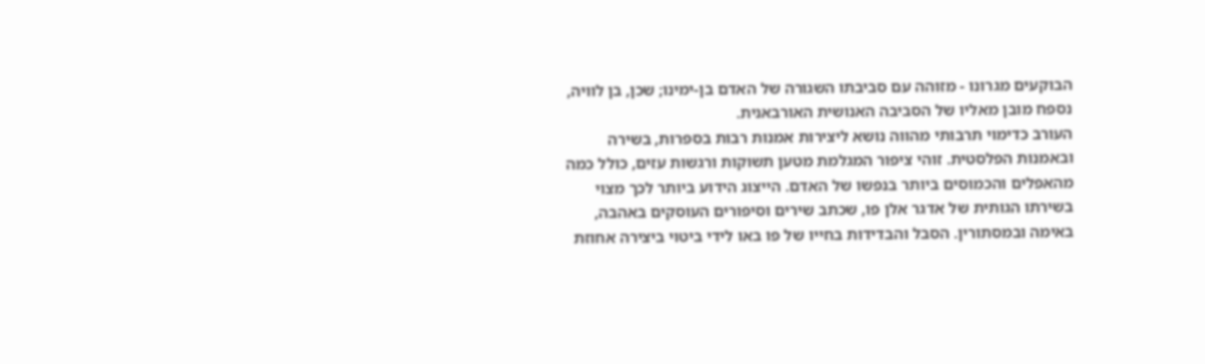הבוקעים מגרונו - מזוהה עם סביבתו השגורה של האדם בן-ימינו; שכן, בן לוויה, נספח מובן מאליו של הסביבה האנושית האורבאנית.
העורב כדימוי תרבותי מהווה נושא ליצירות אמנות רבות בספרות, בשירה ובאמנות הפלסטית. זוהי ציפור המגלמת מטען תשוקות ורגשות עזים, כולל כמה מהאפלים והכמוסים ביותר בנפשו של האדם. הייצוג הידוע ביותר לכך מצוי בשירתו הגותית של אדגר אלן פו, שכתב שירים וסיפורים העוסקים באהבה, באימה ובמסתורין. הסבל והבדידות בחייו של פו באו לידי ביטוי ביצירה אחוזת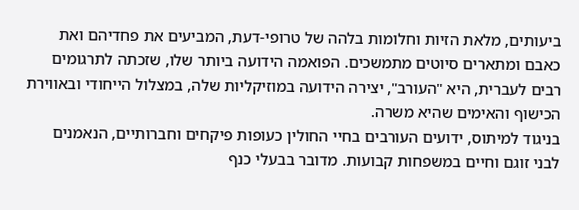ביעותים, מלאת הזיות וחלומות בלהה של טרופי-דעת, המביעים את פחדיהם ואת כאבם ומתארים סיוטים מתמשכים. הפואמה הידועה ביותר שלו, שזכתה לתרגומים רבים לעברית, היא "העורב", יצירה הידועה במוזיקליות שלה, במצלול הייחודי ובאווירת הכישוף והאימים שהיא משרה.
בניגוד למיתוס, ידועים העורבים בחיי החולין כעופות פיקחים וחברותיים, הנאמנים לבני זוגם וחיים במשפחות קבועות. מדובר בבעלי כנף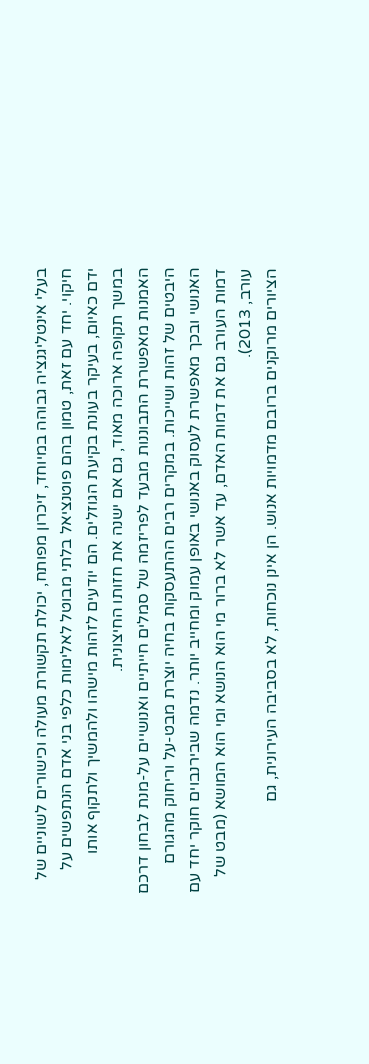בעלי אינטליגנציה גבוהה במיוחד, זיכרון מפותח, יכולת תקשורת מעולה וכישורים לשוניים של חיקוי. יחד עם זאת, טמון בהם פוטנציאל בלתי מבוטל לאלימות כלפי בני אדם הנתפשים על ידם כאיום, בעיקר בעונת בקיעת הגוזלים. הם יודעים לזהות מישהו ולהמשיך ולתקוף אותו במשך תקופה ארוכה מאוד, גם אם ישנה את חזותו החיצונית.
האמנות מאפשרת התבוננות מבעד לפריזמה של סמלים חייתיים ואנושיים על-מנת לבחון דרכם היבטים של זהות ושייכות. במקרים רבים ההתעסקות בחיה יוצרת מבט-על וריחוק מהגורם האנושי ובכך מאפשרת לעסוק באנושי באופן עמוק ומחייב יותר. נדמה שבירנבוים חוקר יחד עם דמות העורב גם את דמות האדם, עד אשר לא ברור מי הוא הנושא ומי הוא המושא (מבט של עורב, 2013).
הציורים מרוקנים ברובם מדמויות אנוש. הן אינן נוכחות, לא בסביבה העירונית, גם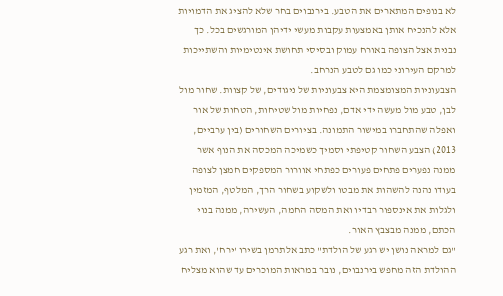לא בנופים המתארים את הטבע. בירנבוים בחר שלא להציג את הדמויות אלא להנכיח אותן באמצעות עקבות מעשי ידיהן המורגשים בכל. כך נבנית אצל הצופה באורח עמוק ובסיסי תחושת אינטימיות והשתייכות למרקם העירוני כמו גם לטבע הנרחב.
הצבעוניות המצומצמת היא צבעוניות של ניגודים, של קצוות. שחור מול לבן, טבע מול מעשה ידי אדם, נפחיות מול שטיחות, הטחות של אור ואפלה שהתחברו במישור התמונה. בציורים השחורים (בין ערביים, 2013) הצבע השחור קטיפתי וסמיך כשמיכה המכסה את הנוף אשר ממנה נפערים פתחים פעורים כפתחי אוורור המספקים חמצן לצופה בעודו נהנה להשהות את מבטו ולשקוע בשחור הרך, המלטף, המזמין ולגלות את אינספור רבדיו ואת המסה החמה, העשירה, ממנה בנוי הכתם, ממנה מבצבץ האור.
"גם למראה נושן יש רגע של הולדת" כתב אלתרמן בשירו 'ירח', ואת רגע ההולדת הזה מחפש בירנבוים, נובר במראות המוכרים עד שהוא מצליח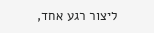ליצור רגע אחד,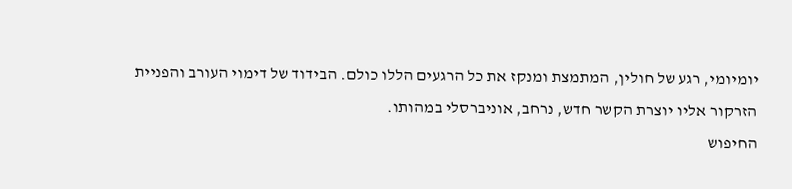יומיומי, רגע של חולין, המתמצת ומנקז את כל הרגעים הללו כולם. הבידוד של דימוי העורב והפניית הזרקור אליו יוצרת הקשר חדש, נרחב, אוניברסלי במהותו.
החיפוש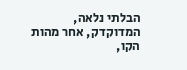הבלתי נלאה, המדוקדק, אחר מהות הקו,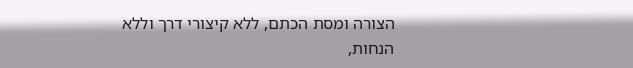הצורה ומסת הכתם, ללא קיצורי דרך וללא הנחות,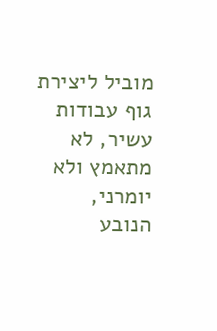מוביל ליצירת גוף עבודות עשיר, לא מתאמץ ולא יומרני, הנובע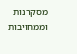מסקרנות וממחויבות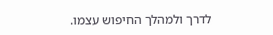לדרך ולמהלך החיפוש עצמו.